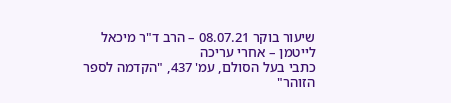שיעור בוקר 08.07.21 – הרב ד"ר מיכאל לייטמן – אחרי עריכה
כתבי בעל הסולם, עמ' 437, "הקדמה לספר הזוהר"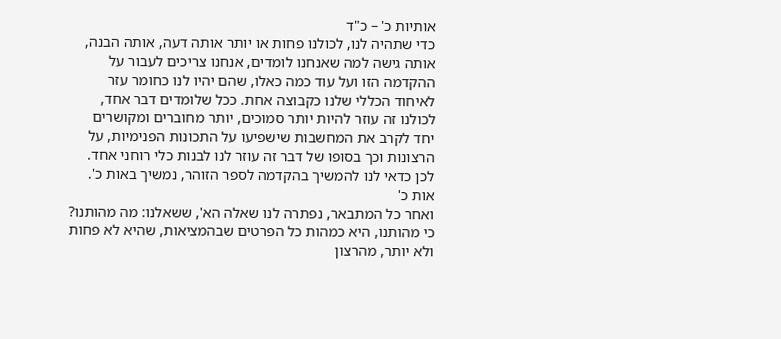אותיות כ' – כ"ד
כדי שתהיה לנו, לכולנו פחות או יותר אותה דעה, אותה הבנה, אותה גישה למה שאנחנו לומדים, אנחנו צריכים לעבור על ההקדמה הזו ועל עוד כמה כאלו, שהם יהיו לנו כחומר עזר לאיחוד הכללי שלנו כקבוצה אחת. ככל שלומדים דבר אחד, לכולנו זה עוזר להיות יותר סמוכים, יותר מחוברים ומקושרים יחד לקרב את המחשבות שישפיעו על התכונות הפנימיות, על הרצונות וכך בסופו של דבר זה עוזר לנו לבנות כלי רוחני אחד.
לכן כדאי לנו להמשיך בהקדמה לספר הזוהר, נמשיך באות כ'.
אות כ'
ואחר כל המתבאר, נפתרה לנו שאלה הא', ששאלנו: מה מהותנו? כי מהותנו, היא כמהות כל הפרטים שבהמציאות, שהיא לא פחות ולא יותר, מהרצון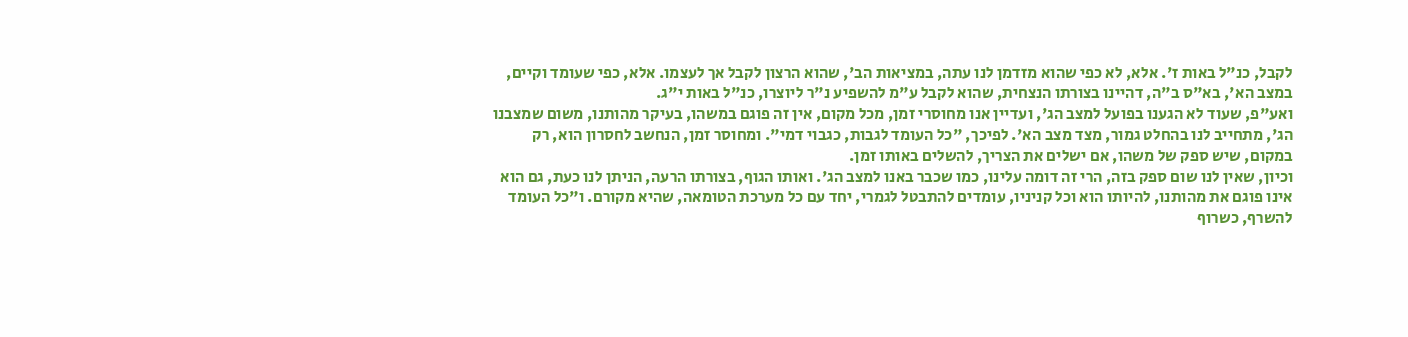לקבל, כנ"ל באות ז'. אלא, לא כפי שהוא מזדמן לנו עתה, במציאות הב', שהוא הרצון לקבל אך לעצמו. אלא, כפי שעומד וקיים, במצב הא', בא"ס ב"ה, דהיינו בצורתו הנצחית, שהוא לקבל ע"מ להשפיע נ"ר ליוצרו, כנ"ל באות י"ג.
ואע"פ, שעוד לא הגענו בפועל למצב הג', ועדיין אנו מחוסרי זמן, מכל מקום, אין זה פוגם במשהו, בעיקר מהותנו, משום שמצבנו הג', מתחייב לנו בהחלט גמור, מצד מצב הא'. לפיכך, "כל העומד לגבות, כגבוי דמי". ומחוסר זמן, הנחשב לחסרון הוא, רק במקום, שיש ספק של משהו, אם ישלים את הצריך, להשלים באותו זמן.
וכיון, שאין לנו שום ספק בזה, הרי זה דומה עלינו, כמו שכבר באנו למצב הג'. ואותו הגוף, בצורתו הרעה, הניתן לנו כעת, גם הוא אינו פוגם את מהותנו, להיותו הוא וכל קניניו, עומדים להתבטל לגמרי, יחד עם כל מערכת הטומאה, שהיא מקורם. ו"כל העומד להשרף, כשרוף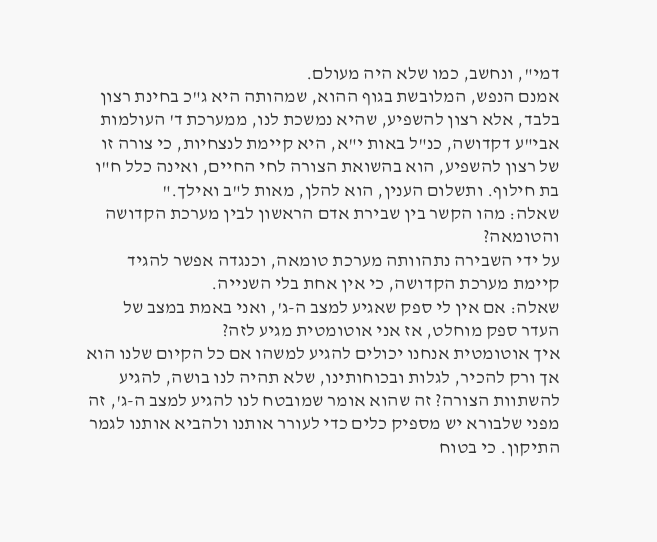דמי", ונחשב, כמו שלא היה מעולם.
אמנם הנפש, המלובשת בגוף ההוא, שמהותה היא ג"כ בחינת רצון בלבד, אלא רצון להשפיע, שהיא נמשכת לנו, ממערכת ד' העולמות אבי"ע דקדושה, כנ"ל באות י"א, היא קיימת לנצחיות, כי צורה זו של רצון להשפיע, הוא בהשואת הצורה לחי החיים, ואינה כלל ח"ו בת חילוף. ותשלום הענין, הוא להלן, מאות ל"ב ואילך."
שאלה: מהו הקשר בין שבירת אדם הראשון לבין מערכת הקדושה והטומאה?
על ידי השבירה נתהוותה מערכת טומאה, וכנגדה אפשר להגיד קיימת מערכת הקדושה, כי אין אחת בלי השנייה.
שאלה: אם אין לי ספק שאגיע למצב ה-ג', ואני באמת במצב של העדר ספק מוחלט, אז אני אוטומטית מגיע לזה?
איך אוטומטית אנחנו יכולים להגיע למשהו אם כל הקיום שלנו הוא אך ורק להכיר, לגלות ובכוחותינו, שלא תהיה לנו בושה, להגיע להשתוות הצורה? זה שהוא אומר שמובטח לנו להגיע למצב ה-ג', זה מפני שלבורא יש מספיק כלים כדי לעורר אותנו ולהביא אותנו לגמר התיקון. כי בטוח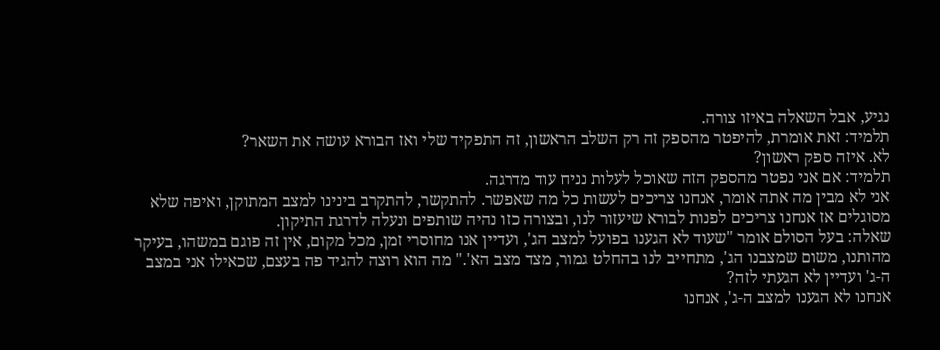נגיע, אבל השאלה באיזו צורה.
תלמיד: זאת אומרת, להיפטר מהספק זה רק השלב הראשון, זה התפקיד שלי ואז הבורא עושה את השאר?
לא. איזה ספק ראשון?
תלמיד: אם אני נפטר מהספק הזה שאוכל לעלות נניח עוד מדרגה.
אני לא מבין מה אתה אומר, אנחנו צריכים לעשות כל מה שאפשר. להתקשר, להתקרב בינינו למצב המתוקן, ואיפה שלא מסוגלים אז אנחנו צריכים לפנות לבורא שיעזור לנו, ובצורה כזו נהיה שותפים ונעלה לדרגת התיקון.
שאלה: בעל הסולם אומר "שעוד לא הגענו בפועל למצב הג', ועדיין אנו מחוסרי זמן, מכל מקום, אין זה פוגם במשהו, בעיקר מהותנו, משום שמצבנו הג', מתחייב לנו בהחלט גמור, מצד מצב הא'." מה הוא רוצה להגיד פה בעצם, שכאילו אני במצב ה-ג' ועדיין לא הגעתי לזה?
אנחנו לא הגענו למצב ה-ג', אנחנו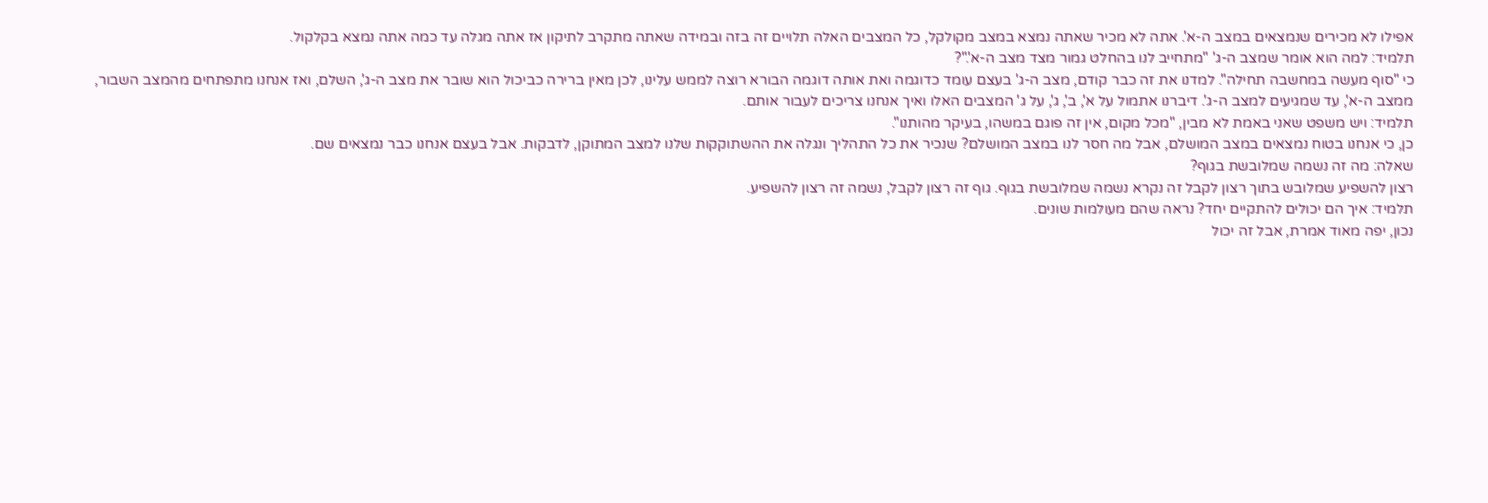אפילו לא מכירים שנמצאים במצב ה-א'. אתה לא מכיר שאתה נמצא במצב מקולקל, כל המצבים האלה תלויים זה בזה ובמידה שאתה מתקרב לתיקון אז אתה מגלה עד כמה אתה נמצא בקלקול.
תלמיד: למה הוא אומר שמצב ה-ג' "מתחייב לנו בהחלט גמור מצד מצב ה-א'."?
כי "סוף מעשה במחשבה תחילה". למדנו את זה כבר קודם, מצב ה-ג' בעצם עומד כדוגמה ואת אותה דוגמה הבורא רוצה לממש עלינו, לכן מאין ברירה כביכול הוא שובר את מצב ה-ג', השלם, ואז אנחנו מתפתחים מהמצב השבור, ממצב ה-א', עד שמגיעים למצב ה-ג'. דיברנו אתמול על א', ב', ג', על ג' המצבים האלו ואיך אנחנו צריכים לעבור אותם.
תלמיד: ויש משפט שאני באמת לא מבין, "מכל מקום, אין זה פוגם במשהו, בעיקר מהותנו".
כן, כי אנחנו בטוח נמצאים במצב המושלם, אבל מה חסר לנו במצב המושלם? שנכיר את כל התהליך ונגלה את ההשתוקקות שלנו למצב המתוקן, לדבקות. אבל בעצם אנחנו כבר נמצאים שם.
שאלה: מה זה נשמה שמלובשת בגוף?
רצון להשפיע שמלובש בתוך רצון לקבל זה נקרא נשמה שמלובשת בגוף. גוף זה רצון לקבל, נשמה זה רצון להשפיע.
תלמיד: איך הם יכולים להתקיים יחד? נראה שהם מעולמות שונים.
נכון, יפה מאוד אמרת, אבל זה יכול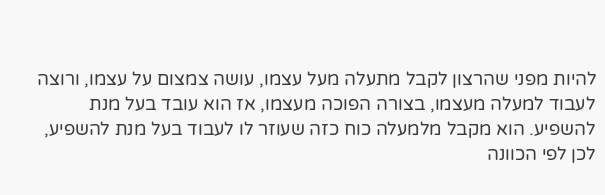להיות מפני שהרצון לקבל מתעלה מעל עצמו, עושה צמצום על עצמו, ורוצה לעבוד למעלה מעצמו, בצורה הפוכה מעצמו, אז הוא עובד בעל מנת להשפיע. הוא מקבל מלמעלה כוח כזה שעוזר לו לעבוד בעל מנת להשפיע, לכן לפי הכוונה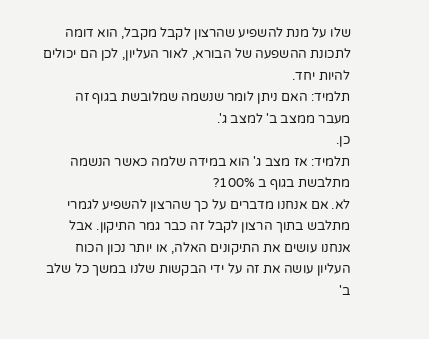שלו על מנת להשפיע שהרצון לקבל מקבל, הוא דומה לתכונת ההשפעה של הבורא, לאור העליון, לכן הם יכולים להיות יחד.
תלמיד: האם ניתן לומר שנשמה שמלובשת בגוף זה מעבר ממצב ב' למצב ג'.
כן.
תלמיד: אז מצב ג' הוא במידה שלמה כאשר הנשמה מתלבשת בגוף ב 100%?
לא. אם אנחנו מדברים על כך שהרצון להשפיע לגמרי מתלבש בתוך הרצון לקבל זה כבר גמר התיקון. אבל אנחנו עושים את התיקונים האלה, או יותר נכון הכוח העליון עושה את זה על ידי הבקשות שלנו במשך כל שלב ב'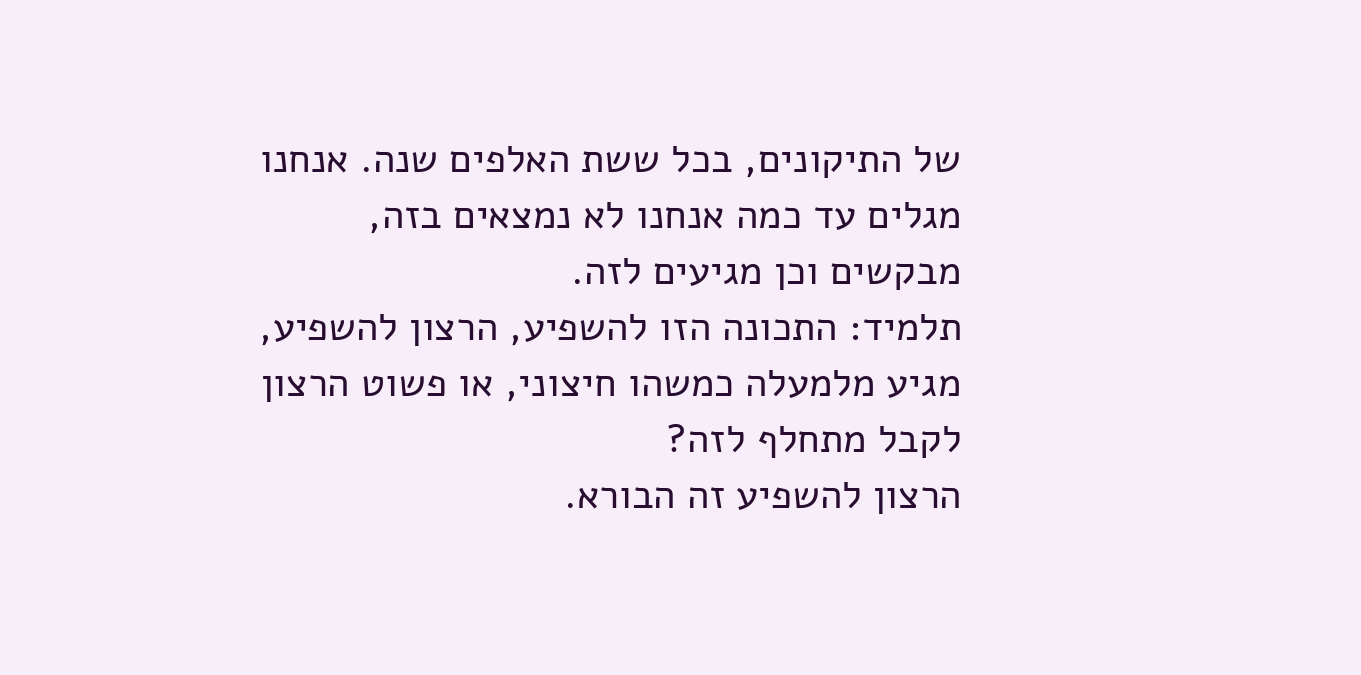של התיקונים, בכל ששת האלפים שנה. אנחנו מגלים עד כמה אנחנו לא נמצאים בזה, מבקשים וכן מגיעים לזה.
תלמיד: התכונה הזו להשפיע, הרצון להשפיע, מגיע מלמעלה כמשהו חיצוני, או פשוט הרצון לקבל מתחלף לזה?
הרצון להשפיע זה הבורא.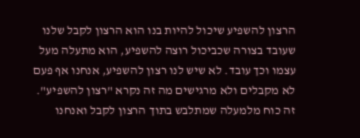הרצון להשפיע שיכול להיות בנו הוא הרצון לקבל שלנו שעובד בצורה שכביכול רוצה להשפיע, הוא מתעלה מעל עצמו וכך עובד. לא שיש לנו רצון להשפיע, אנחנו אף פעם לא מקבלים ולא מרגישים מה זה נקרא "רצון להשפיע". זה כוח מלמעלה שמתלבש בתוך הרצון לקבל ואנחנו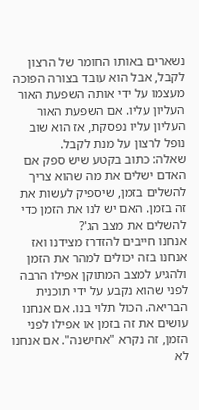נשארים באותו החומר של הרצון לקבל, אבל הוא עובד בצורה הפוכה מעצמו על ידי אותה השפעת האור העליון עליו. אם השפעת האור העליון עליו נפסקת, אז הוא שוב נופל לרצון על מנת לקבל.
שאלה: כתוב בקטע שיש ספק אם האדם ישלים את מה שהוא צריך להשלים בזמן, שיספיק לעשות את זה בזמן. האם יש לנו את הזמן כדי להשלים את מצב הג'?
אנחנו חייבים להזדרז מצידנו ואז אנחנו בזה יכולים למהר את הזמן ולהגיע למצב המתוקן אפילו הרבה לפני שהוא נקבע על ידי תוכנית הבריאה. הכול תלוי בנו. אם אנחנו עושים את זה בזמן או אפילו לפני הזמן, זה נקרא "אחישנה". אם אנחנו לא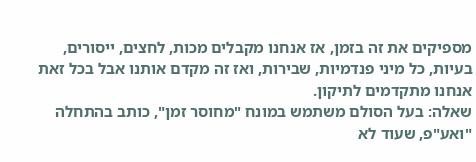מספיקים את זה בזמן, אז אנחנו מקבלים מכות, לחצים, ייסורים, בעיות, כל מיני פנדמיות, שבירות, ואז זה מקדם אותנו אבל בכל זאת אנחנו מתקדמים לתיקון.
שאלה: בעל הסולם משתמש במונח "מחוסר זמן", כותב בהתחלה "ואע"פ, שעוד לא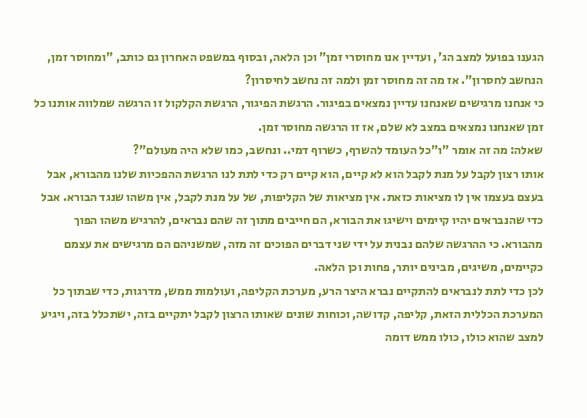הגענו בפועל למצב הג', ועדיין אנו מחוסרי זמן" וכן הלאה, ובסוף במשפט האחרון גם כותב, "ומחוסר זמן, הנחשב לחסרון". אז מה זה מחוסר זמן ולמה זה נחשב לחיסרון?
כי אנחנו מרגישים שאנחנו עדיין נמצאים בפיגור. הרגשת הפיגור, הרגשת הקלקול זו הרגשה שמלווה אותנו כל זמן שאנחנו נמצאים במצב לא שלם, אז זו הרגשה מחוסר זמן.
שאלה: מה זה אומר "ו"כל העומד להשרף, כשרוף דמי.. ונחשב, כמו שלא היה מעולם"?
אותו רצון לקבל על מנת לקבל הוא לא קיים, הוא קיים רק כדי לתת לנו הרגשת ההפכיות שלנו מהבורא, אבל בעצם בעצמו אין לו מציאות כזאת. אין מציאות של הקליפות, של על מנת לקבל, אין משהו שנגד הבורא. אבל כדי שהנבראים יהיו קיימים וישיגו את הבורא, הם חייבים מתוך זה שהם נבראים, להרגיש משהו הפוך מהבורא. כי ההרגשה שלהם נבנית על ידי שני דברים הפוכים זה מזה, שמשניהם הם מרגישים את עצמם כקיימים, משיגים, מבינים יותר, פחות וכן הלאה.
לכן כדי לתת לנבראים להתקיים נברא היצר הרע, מערכת הקליפה, ועולמות ממש, מדרגות, כדי שבתוך כל המערכת הכללית הזאת, קליפה, קדושה, וכוחות שונים שאותו הרצון לקבל יתקיים בזה, ישתכלל בזה, ויגיע למצב שהוא כולו, כולו ממש דומה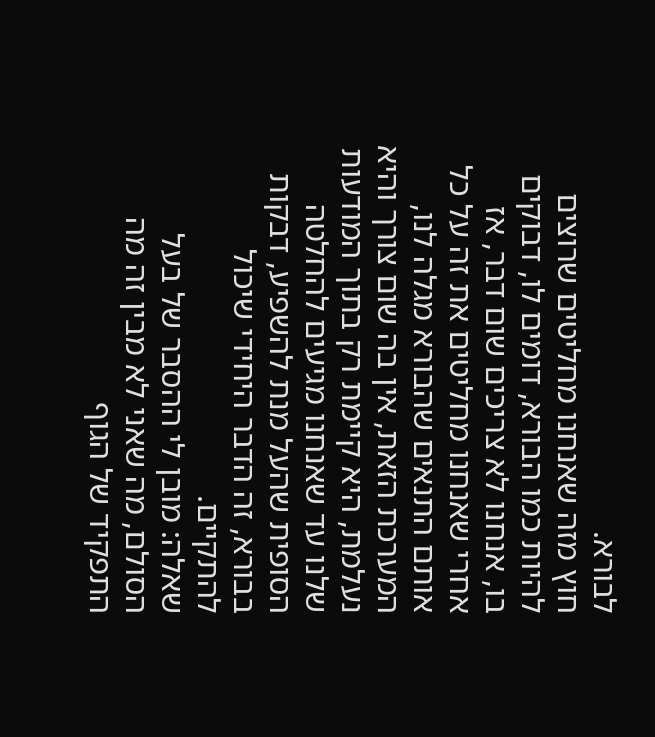לבורא.
חוץ מזה שאנחנו מחליטים שרוצים להיות כמו הבורא, דומים לו, דבוקים בו, אנחנו לא צריכים שום דבר, אז אחרי שאנחנו מחליטים את זה על כל אותם התנאים שהבורא מגלה לנו, המערכת הזאת, אין בה שום צורך והיא נעלמת, היא קיימת רק בתוך המודעות שלנו עד שאנחנו מגיעים להחלטה הסופית שהעל מנת להשפיע, דבקות בבורא, זה הדבר היחידי שיכול להתקיים.
שאלה: מובן לי ההסבר של בעל הסולם, מה שאני לא מבין זה מה התפקיד של הגוף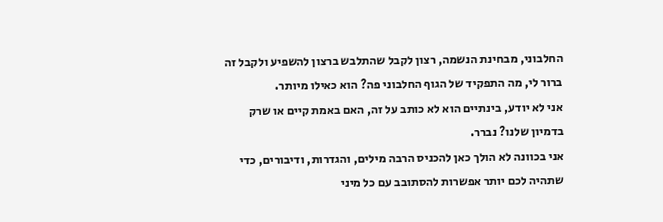החלבוני, מבחינת הנשמה, רצון לקבל שהתלבש ברצון להשפיע ולקבל זה ברור לי, מה התפקיד של הגוף החלבוני פה? הוא כאילו מיותר.
אני לא יודע, בינתיים הוא לא כותב על זה, האם באמת קיים או שרק בדמיון שלנו? נברר.
אני בכוונה לא הולך כאן להכניס הרבה מילים, והגדרות, ודיבורים, כדי שתהיה לכם יותר אפשרות להסתובב עם כל מיני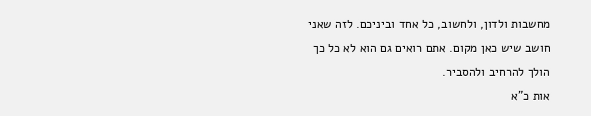מחשבות ולדון, ולחשוב, כל אחד וביניכם. לזה שאני חושב שיש כאן מקום. אתם רואים גם הוא לא כל כך הולך להרחיב ולהסביר.
אות כ"א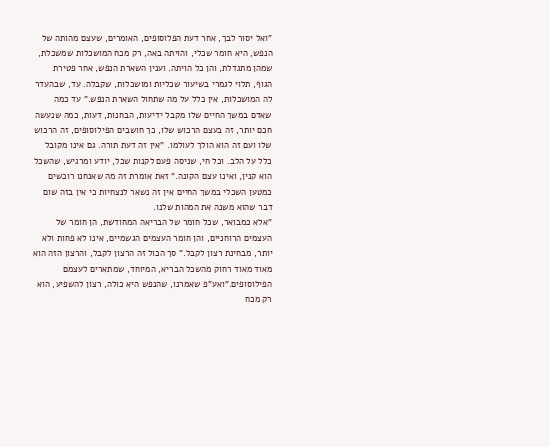"ואל יסור לבך, אחר דעת הפלוסופים, האומרים, שעצם מהותה של הנפש, היא חומר שכלי, והויתה באה, רק מכח המושכלות שמשכלת, שמהן מתגדלת, והן כל הויתה. וענין השארת הנפש, אחר פטירת הגוף, תלוי לגמרי בשיעור שכליות ומושכלות, שקבלה. עד, שבהעדר לה המושכלות, אין כלל על מה שתחול השארת הנפש." עד כמה שאדם במשך החיים שלו מקבל ידיעות, הבחנות, דעות, כמה שנעשה חכם יותר, זה בעצם הרכוש שלו, כך חושבים הפילוסופים, זה הרכוש שלו ועם זה הוא הולך לעולמו. "אין זה דעת תורה. גם אינו מקובל כלל על הלב. וכל חי, שניסה פעם לקנות שכל, יודע ומרגיש, שהשכל הוא קנין, ואינו עצם הקונה." זאת אומרת זה מה שאנחנו רוכשים כמטען השכלי במשך החיים אין זה נשאר לנצחיות כי אין בזה שום דבר שהוא משנה את המהות שלנו.
"אלא כמבואר, שכל חומר של הבריאה המחודשת, הן חומר של העצמים הרוחניים, והן חומר העצמים הגשמיים, אינו לא פחות ולא יותר, מבחינת רצון לקבל." סך הכול זה הרצון לקבל, והרצון הזה הוא מאוד מאוד רחוק מהשכל הבריא, המיוחד, שמתארים לעצמם הפילוסופים."ואע"פ שאמרנו, שהנפש היא כולה, רצון להשפיע, הוא רק מכח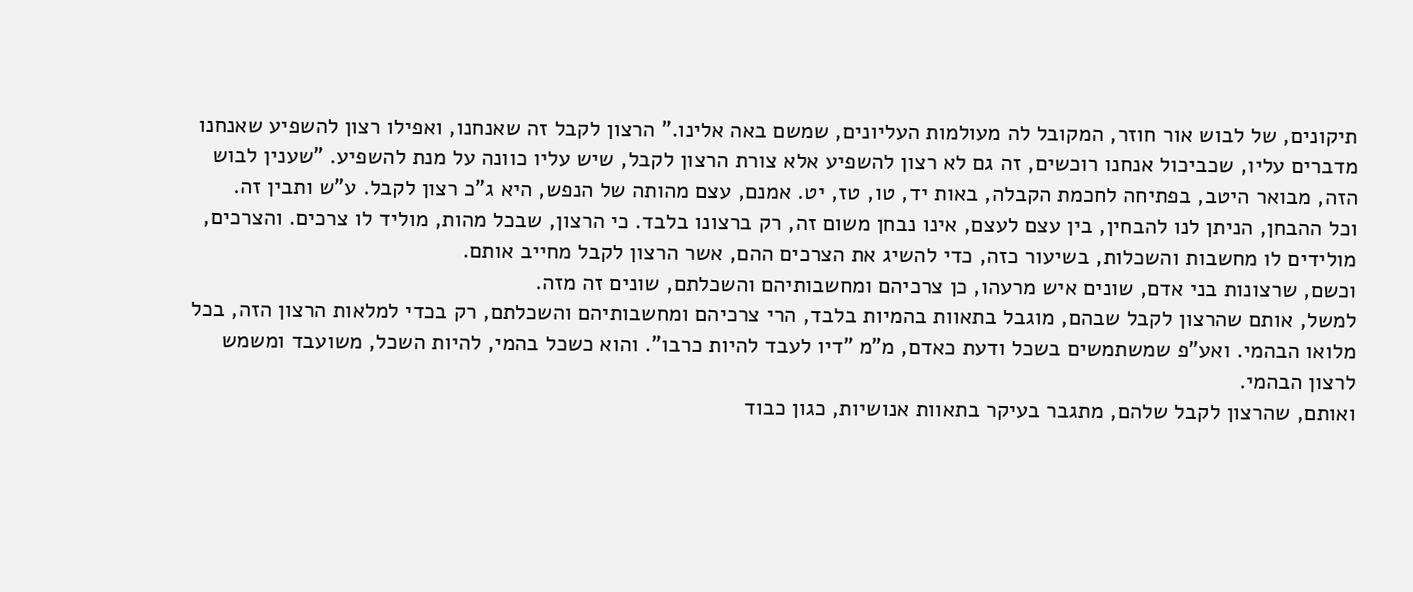תיקונים, של לבוש אור חוזר, המקובל לה מעולמות העליונים, שמשם באה אלינו." הרצון לקבל זה שאנחנו, ואפילו רצון להשפיע שאנחנו מדברים עליו, שכביכול אנחנו רוכשים, זה גם לא רצון להשפיע אלא צורת הרצון לקבל, שיש עליו כוונה על מנת להשפיע. "שענין לבוש הזה, מבואר היטב, בפתיחה לחכמת הקבלה, באות יד, טו, טז, יט. אמנם, עצם מהותה של הנפש, היא ג"כ רצון לקבל. ע"ש ותבין זה.
וכל ההבחן, הניתן לנו להבחין, בין עצם לעצם, אינו נבחן משום זה, רק ברצונו בלבד. כי הרצון, שבכל מהות, מוליד לו צרכים. והצרכים, מולידים לו מחשבות והשכלות, בשיעור כזה, כדי להשיג את הצרכים ההם, אשר הרצון לקבל מחייב אותם.
וכשם, שרצונות בני אדם, שונים איש מרעהו, כן צרכיהם ומחשבותיהם והשכלתם, שונים זה מזה.
למשל, אותם שהרצון לקבל שבהם, מוגבל בתאוות בהמיות בלבד, הרי צרכיהם ומחשבותיהם והשכלתם, רק בכדי למלאות הרצון הזה, בכל מלואו הבהמי. ואע"פ שמשתמשים בשכל ודעת כאדם, מ"מ "דיו לעבד להיות כרבו". והוא כשכל בהמי, להיות השכל, משועבד ומשמש לרצון הבהמי.
ואותם, שהרצון לקבל שלהם, מתגבר בעיקר בתאוות אנושיות, כגון כבוד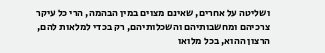ושליטה על אחרים, שאינם מצוים במין הבהמה, הרי כל עיקר צרכיהם ומחשבותיהם והשכלותיהם, רק בכדי למלאות להם, הרצון ההוא, בכל מלואו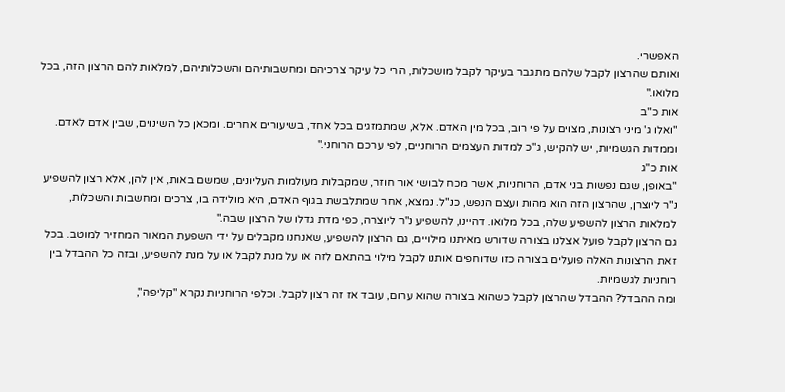האפשרי.
ואותם שהרצון לקבל שלהם מתגבר בעיקר לקבל מושכלות, הרי כל עיקר צרכיהם ומחשבותיהם והשכלותיהם, למלאות להם הרצון הזה, בכל מלואו."
אות כ"ב
"ואלו ג' מיני רצונות, מצוים על פי רוב, בכל מין האדם. אלא, שמתמזגים בכל אחד, בשיעורים אחרים. ומכאן כל השינוים, שבין אדם לאדם. וממדות הגשמיות, יש להקיש, ג"כ למדות העצמים הרוחניים, לפי ערכם הרוחני."
אות כ"ג
"באופן, שגם נפשות בני אדם, הרוחניות, אשר מכח לבושי אור חוזר, שמקבלות מעולמות העליונים, שמשם באות, אין להן, אלא רצון להשפיע נ"ר ליוצרן, שהרצון הזה הוא מהות ועצם הנפש, כנ"ל. נמצא, אחר שמתלבשת בגוף האדם, היא מולידה בו, צרכים ומחשבות והשכלות, למלאות הרצון להשפיע שלה, בכל מלואו. דהיינו, להשפיע נ"ר ליוצרה, כפי מדת גדלו של הרצון שבה."
גם הרצון לקבל פועל אצלנו בצורה שדורש מאיתנו מילויים, גם הרצון להשפיע, שאנחנו מקבלים על ידי השפעת המאור המחזיר למוטב. בכל זאת הרצונות האלה פועלים בצורה כזו שדוחפים אותנו לקבל מילוי בהתאם לזה או על מנת לקבל או על מנת להשפיע, ובזה כל ההבדל בין רוחניות לגשמיות.
ומה ההבדל? ההבדל שהרצון לקבל כשהוא בצורה שהוא ערום, עובד אז זה רצון לקבל. וכלפי הרוחניות נקרא "קליפה",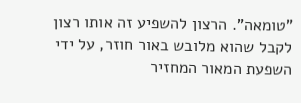"טומאה". הרצון להשפיע זה אותו רצון לקבל שהוא מלובש באור חוזר, על ידי השפעת המאור המחזיר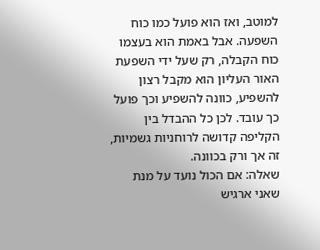למוטב, ואז הוא פועל כמו כוח השפעה. אבל באמת הוא בעצמו כוח הקבלה, רק שעל ידי השפעת האור העליון הוא מקבל רצון להשפיע, כוונה להשפיע וכך פועל כך עובד. לכן כל ההבדל בין הקליפה קדושה לרוחניות גשמיות, זה אך ורק בכוונה.
שאלה: אם הכול נועד על מנת שאני ארגיש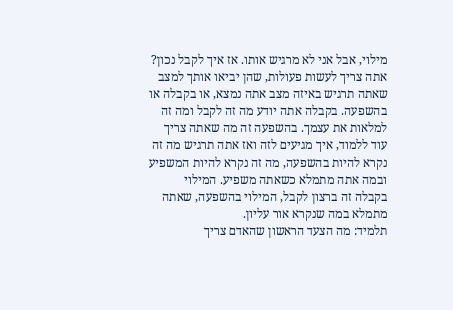מילוי, אבל אני לא מרגיש אותו. אז איך לקבל נכון?
אתה צריך לעשות פעולות, שהן יביאו אותך למצב שאתה תרגיש באיזה מצב אתה נמצא, או בקבלה או בהשפעה. בקבלה אתה יודע מה זה לקבל ומה זה למלאות את עצמך. בהשפעה זה מה שאתה צריך עוד ללמוד, איך מגיעים לזה ואז אתה תרגיש מה זה נקרא להיות בהשפעה, מה זה נקרא להיות המשפיע ובמה אתה מתמלא כשאתה משפיע. המילוי בקבלה זה ברצון לקבל, המילוי בהשפעה, שאתה מתמלא במה שנקרא אור עליון.
תלמיד: מה הצעד הראשון שהאדם צריך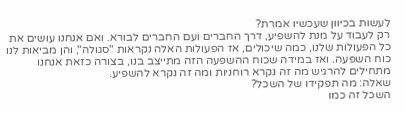לעשות בכיוון שעכשיו אמרת?
רק לעבוד על מנת להשפיע, דרך החברים ועם החברים לבורא. ואם אנחנו עושים את כל הפעולות שלנו, כמה שיכולים, אז הפעולות האלה נקראות "סגולה", והן מביאות לנו כוח השפעה. ואז במידה שכוח ההשפעה הזה מתייצב בנו, בצורה כזאת אנחנו מתחילים להרגיש מה זה נקרא רוחניות ומה זה נקרא להשפיע.
שאלה: מה תפקידו של השכל?
השכל זה כמו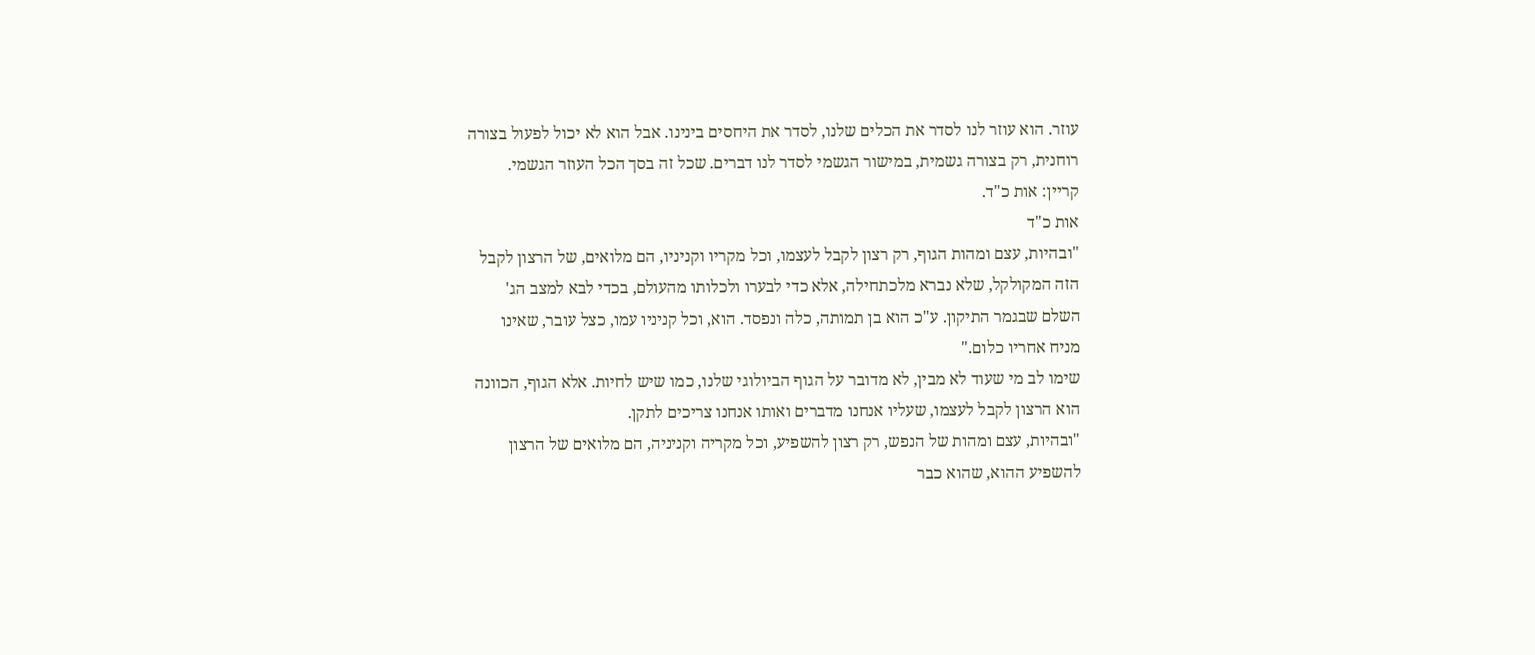עוזר. הוא עוזר לנו לסדר את הכלים שלנו, לסדר את היחסים בינינו. אבל הוא לא יכול לפעול בצורה רוחנית, רק בצורה גשמית, במישור הגשמי לסדר לנו דברים. שכל זה בסך הכל העוזר הגשמי.
קריין: אות כ"ד.
אות כ"ד
"ובהיות, עצם ומהות הגוף, רק רצון לקבל לעצמו, וכל מקריו וקניניו, הם מלואים, של הרצון לקבל הזה המקולקל, שלא נברא מלכתחילה, אלא כדי לבערו ולכלותו מהעולם, בכדי לבא למצב הג' השלם שבגמר התיקון. ע"כ הוא בן תמותה, כלה ונפסד. הוא, וכל קניניו עמו, כצל עובר, שאינו מניח אחריו כלום."
שימו לב מי שעוד לא מבין, לא מדובר על הגוף הביולוגי שלנו, כמו שיש לחיות. אלא הגוף, הכוונה הוא הרצון לקבל לעצמו, שעליו אנחנו מדברים ואותו אנחנו צריכים לתקן.
"ובהיות, עצם ומהות של הנפש, רק רצון להשפיע, וכל מקריה וקניניה, הם מלואים של הרצון להשפיע ההוא, שהוא כבר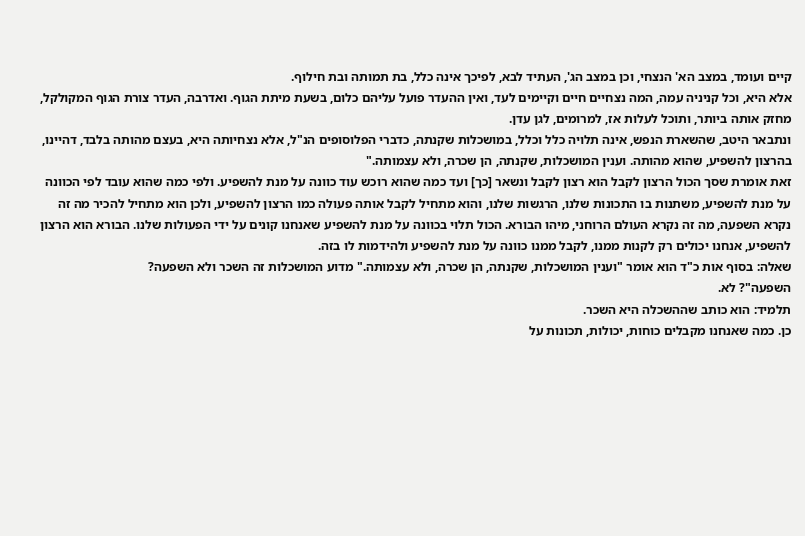קיים ועומד, במצב הא' הנצחי, וכן במצב הג', העתיד לבא, לפיכך אינה כלל, בת תמותה ובת חילוף.
אלא היא, וכל קניניה עמה, המה נצחיים חיים וקיימים לעד, ואין ההעדר פועל עליהם כלום, בשעת מיתת הגוף. ואדרבה, העדר צורת הגוף המקולקל, מחזק אותה ביותר, ותוכל לעלות אז, למרומים, לגן עדן.
ונתבאר היטב, שהשארת הנפש, אינה תלויה כלל וכלל, במושכלות שקנתה, כדברי הפלוסופים הנ"ל, אלא נצחיותה היא, בעצם מהותה בלבד, דהיינו, בהרצון להשפיע, שהוא מהותה. וענין המושכלות, שקנתה, הן שכרה, ולא עצמותה."
זאת אומרת שסך הכול הרצון לקבל הוא רצון לקבל ונשאר [כך] ועד כמה שהוא רוכש עוד כוונה על מנת להשפיע. ולפי כמה שהוא עובד לפי הכוונה על מנת להשפיע, משתנות בו התכונות שלנו, הרגשות שלנו, והוא מתחיל לקבל אותה פעולה כמו הרצון להשפיע, ולכן הוא מתחיל להכיר מה זה נקרא השפעה, מה זה נקרא העולם הרוחני, מיהו הבורא. הכול תלוי בכוונה על מנת להשפיע שאנחנו קונים על ידי הפעולות שלנו. הבורא הוא הרצון להשפיע, אנחנו יכולים רק לקנות ממנו, לקבל ממנו כוונה על מנת להשפיע ולהידמות לו בזה.
שאלה: בסוף אות כ"ד הוא אומר "וענין המושכלות, שקנתה, הן שכרה, ולא עצמותה." מדוע המושכלות זה השכר ולא השפעה?
השפעה"? לא.
תלמיד: הוא כותב שההשכלה היא השכר.
כן. כמה שאנחנו מקבלים כוחות, יכולות, תכונות על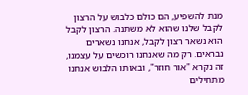מנת להשפיע, הם כולם כלבוש על הרצון לקבל שלנו שהוא לא משתנה. הרצון לקבל הוא נשאר רצון לקבל, אנחנו נשארים נבראים. רק מה שאנחנו רוכשים על עצמנו, זה נקרא "אור חוזר", ובאותו הלבוש אנחנו מתחילים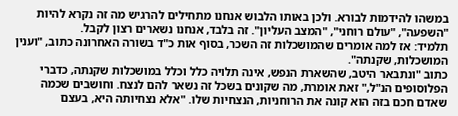במשהו להידמות לבורא. ולכן באותו הלבוש אנחנו מתחילים להרגיש מה זה נקרא להיות "השפעה", "עולם רוחני", "המצב העליון". זה בלבד, אנחנו נשארים רצון לקבל.
תלמיד: אז למה אומרים שהמושכלות זה השכר, בסוף אות כ"ד בשורה האחרונה כתוב, "וענין המושכלות, שקנתה".
כתוב "ונתבאר היטב, שהשארת הנפש, אינה תלויה כלל וכלל במושכלות שקנתה, כדברי הפלוסופים הנ"ל," זאת אומרת, מה שקונים בשכל זה נשאר להם לנצח. וחושבים שכמה שאדם חכם בזה הוא קונה את הרוחניות, הנצחיות שלו. "אלא נצחיותה היא, בעצם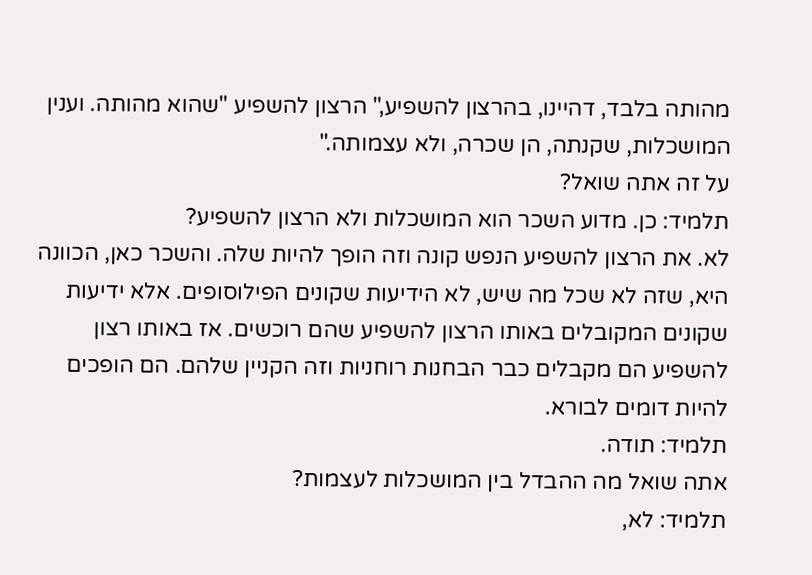מהותה בלבד, דהיינו, בהרצון להשפיע," הרצון להשפיע "שהוא מהותה. וענין המושכלות, שקנתה, הן שכרה, ולא עצמותה."
על זה אתה שואל?
תלמיד: כן. מדוע השכר הוא המושכלות ולא הרצון להשפיע?
לא. את הרצון להשפיע הנפש קונה וזה הופך להיות שלה. והשכר כאן, הכוונה היא, שזה לא שכל מה שיש, לא הידיעות שקונים הפילוסופים. אלא ידיעות שקונים המקובלים באותו הרצון להשפיע שהם רוכשים. אז באותו רצון להשפיע הם מקבלים כבר הבחנות רוחניות וזה הקניין שלהם. הם הופכים להיות דומים לבורא.
תלמיד: תודה.
אתה שואל מה ההבדל בין המושכלות לעצמות?
תלמיד: לא,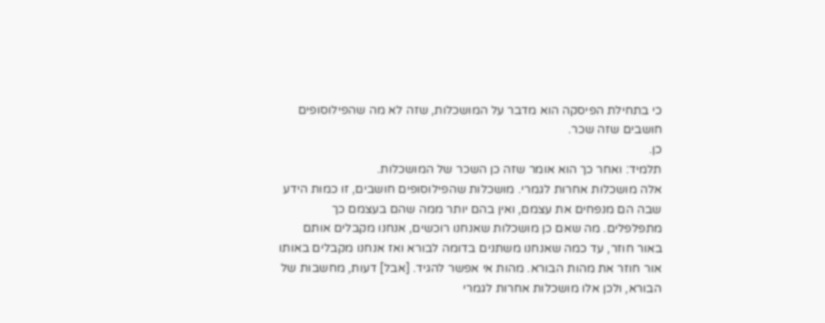כי בתחילת הפיסקה הוא מדבר על המושכלות, שזה לא מה שהפילוסופים חושבים שזה שכר.
כן.
תלמיד: ואחר כך הוא אומר שזה כן השכר של המושכלות.
אלה מושכלות אחרות לגמרי. מושכלות שהפילוסופים חושבים, זו כמות הידע שבה הם מנפחים את עצמם, ואין בהם יותר ממה שהם בעצמם כך מתפלפלים. מה שאם כן מושכלות שאנחנו רוכשים, אנחנו מקבלים אותם באור חוזר, עד כמה שאנחנו משתנים בדומה לבורא ואז אנחנו מקבלים באותו אור חוזר את מהות הבורא. מהות אי אפשר להגיד. [אבל] דעות, מחשבות של הבורא, ולכן אלו מושכלות אחרות לגמרי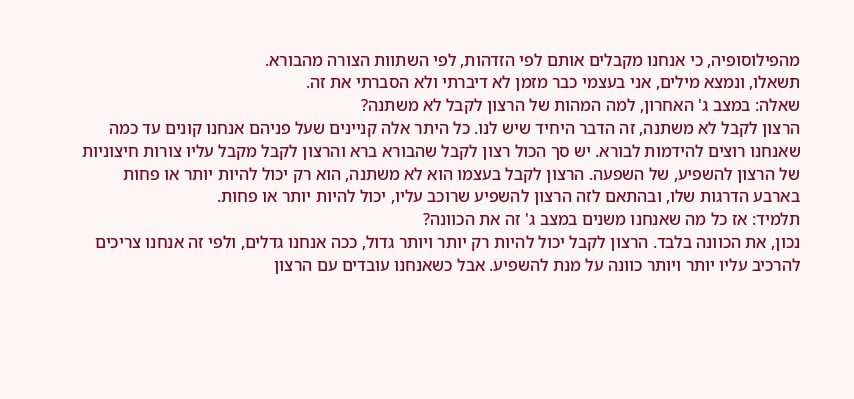מהפילוסופיה, כי אנחנו מקבלים אותם לפי הזדהות, לפי השתוות הצורה מהבורא.
תשאלו, ונמצא מילים, אני בעצמי כבר מזמן לא דיברתי ולא הסברתי את זה.
שאלה: במצב ג' האחרון, למה המהות של הרצון לקבל לא משתנה?
הרצון לקבל לא משתנה, זה הדבר היחיד שיש לנו. כל היתר אלה קניינים שעל פניהם אנחנו קונים עד כמה שאנחנו רוצים להידמות לבורא. יש סך הכול רצון לקבל שהבורא ברא והרצון לקבל מקבל עליו צורות חיצוניות של הרצון להשפיע, של השפעה. הרצון לקבל בעצמו הוא לא משתנה, הוא רק יכול להיות יותר או פחות בארבע הדרגות שלו, ובהתאם לזה הרצון להשפיע שרוכב עליו, יכול להיות יותר או פחות.
תלמיד: אז כל מה שאנחנו משנים במצב ג' זה את הכוונה?
נכון, את הכוונה בלבד. הרצון לקבל יכול להיות רק יותר ויותר גדול, ככה אנחנו גדלים, ולפי זה אנחנו צריכים להרכיב עליו יותר ויותר כוונה על מנת להשפיע. אבל כשאנחנו עובדים עם הרצון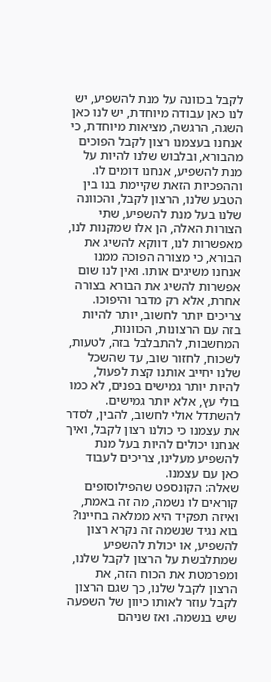לקבל בכוונה על מנת להשפיע, יש לנו כאן עבודה מיוחדת, יש לנו כאן השגה, הרגשה, מציאות מיוחדת, כי אנחנו בעצמנו רצון לקבל הפוכים מהבורא, ובלבוש שלנו להיות על מנת להשפיע, אנחנו דומים לו. וההפכיות הזאת שקיימת בנו בין הטבע שלנו, הרצון לקבל, והכוונה שלנו בעל מנת להשפיע, שתי הצורות האלה, הן אלו שמקנות לנו, מאפשרות לנו, דווקא להשיג את הבורא, כי מצורה הפוכה ממנו אנחנו משיגים אותו. ואין לנו שום אפשרות להשיג את הבורא בצורה אחרת, אלא רק מדבר והיפוכו.
צריכים יותר לחשוב, יותר להיות בזה עם הרצונות, הכוונות, המחשבות, להתבלבל בזה, לטעות, לשכוח, לחזור שוב, עד שהשכל שלנו יחייב אותנו קצת לפעול, להיות יותר גמישים בפנים, לא כמו בולי עץ, אלא יותר גמישים. להשתדל אולי לחשוב, להבין, לסדר את עצמנו כי כולנו רצון לקבל, ואיך אנחנו יכולים להיות בעל מנת להשפיע מעלינו, צריכים לעבוד כאן עם עצמנו.
שאלה: הקונספט שהפילוסופים קוראים לו נשמה, מה זה באמת, ואיזה תפקיד היא ממלאה בחיינו?
בוא נגיד שנשמה זה נקרא רצון להשפיע, או יכולת להשפיע שמתלבשת על הרצון לקבל שלנו, ומפרמטת את הכוח הזה, את הרצון לקבל שלנו, כך שגם הרצון לקבל עוזר לאותו כיוון של השפעה שיש בנשמה. ואז שניהם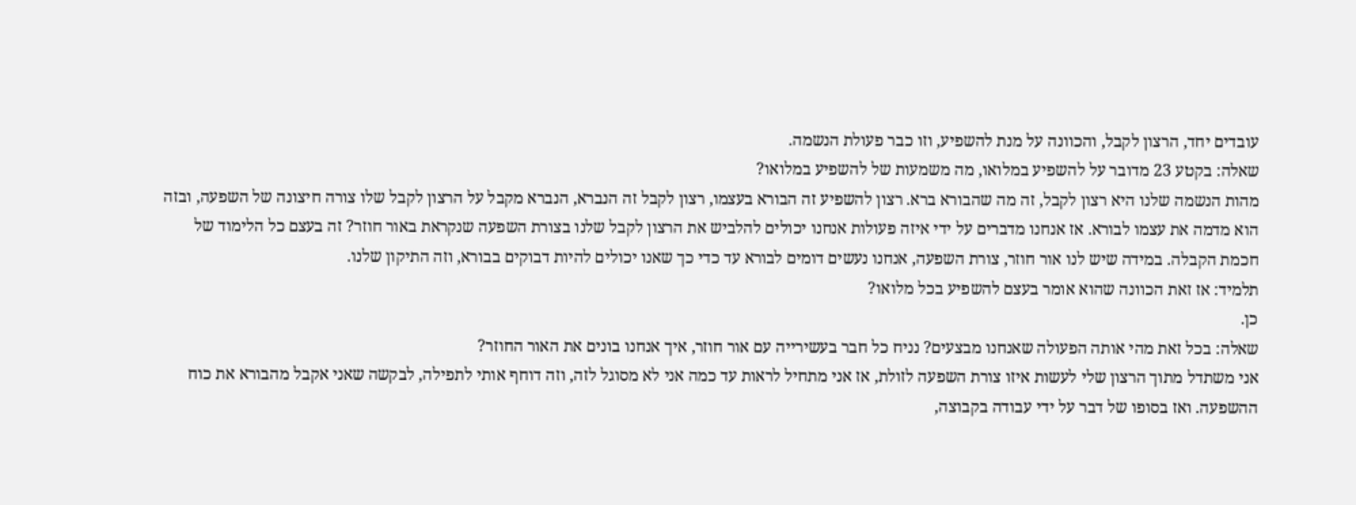עובדים יחד, הרצון לקבל, והכוונה על מנת להשפיע, וזו כבר פעולת הנשמה.
שאלה: בקטע 23 מדובר על להשפיע במלואו, מה משמעות של להשפיע במלואו?
מהות הנשמה שלנו היא רצון לקבל, זה מה שהבורא ברא. רצון להשפיע זה הבורא בעצמו, רצון לקבל זה הנברא, הנברא מקבל על הרצון לקבל שלו צורה חיצונה של השפעה, ובזה הוא מדמה את עצמו לבורא. אז אנחנו מדברים על ידי איזה פעולות אנחנו יכולים להלביש את הרצון לקבל שלנו בצורת השפעה שנקראת באור חוזר? זה בעצם כל הלימוד של חכמת הקבלה. במידה שיש לנו אור חוזר, צורת השפעה, אנחנו נעשים דומים לבורא עד כדי כך שאנו יכולים להיות דבוקים בבורא, וזה התיקון שלנו.
תלמיד: אז זאת הכוונה שהוא אומר בעצם להשפיע בכל מלואו?
כן.
שאלה: בכל זאת מהי אותה הפעולה שאנחנו מבצעים? נניח כל חבר בעשירייה עם אור חוזר, איך אנחנו בונים את האור החוזר?
אני משתדל מתוך הרצון שלי לעשות איזו צורת השפעה לזולת, אז אני מתחיל לראות עד כמה אני לא מסוגל לזה, וזה דוחף אותי לתפילה, לבקשה שאני אקבל מהבורא את כוח ההשפעה. ואז בסופו של דבר על ידי עבודה בקבוצה,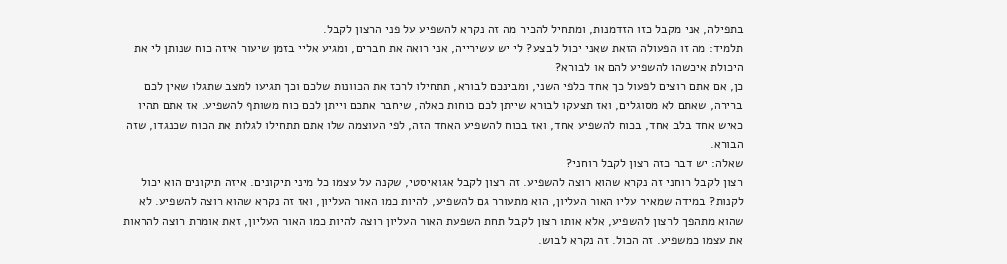בתפילה, אני מקבל כזו הזדמנות, ומתחיל להכיר מה זה נקרא להשפיע על פני הרצון לקבל.
תלמיד: מה זו הפעולה הזאת שאני יכול לבצע? לי יש עשירייה, אני רואה את חברים, ומגיע אליי בזמן שיעור איזה כוח שנותן לי את היכולת איכשהו להשפיע להם או לבורא?
כן, אם אתם רוצים לפעול כך אחד כלפי השני, ומבינכם לבורא, תתחילו לרכז את הכוונות שלכם וכך תגיעו למצב שתגלו שאין לכם ברירה, שאתם לא מסוגלים, ואז תצעקו לבורא שייתן לכם כוחות כאלה, שיחבר אתכם וייתן לכם כוח משותף להשפיע. אז אתם תהיו כאיש אחד בלב אחד, בכוח להשפיע אחד, ואז בכוח להשפיע האחד הזה, לפי העוצמה שלו אתם תתחילו לגלות את הכוח שכנגדו, שזה הבורא.
שאלה: יש דבר כזה רצון לקבל רוחני?
רצון לקבל רוחני זה נקרא שהוא רוצה להשפיע. זה רצון לקבל אגואיסטי, שקנה על עצמו כל מיני תיקונים. איזה תיקונים הוא יכול לקנות? במידה שמאיר עליו האור העליון, הוא מתעורר גם להשפיע, להיות כמו האור העליון, ואז זה נקרא שהוא רוצה להשפיע. לא שהוא מתהפך לרצון להשפיע, אלא אותו רצון לקבל תחת השפעת האור העליון רוצה להיות כמו האור העליון, זאת אומרת רוצה להראות את עצמו כמשפיע. זה הכול. זה נקרא לבוש.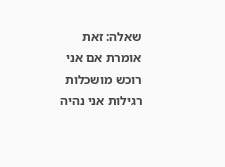שאלה: זאת אומרת אם אני רוכש מושכלות רגילות אני נהיה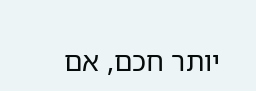יותר חכם, אם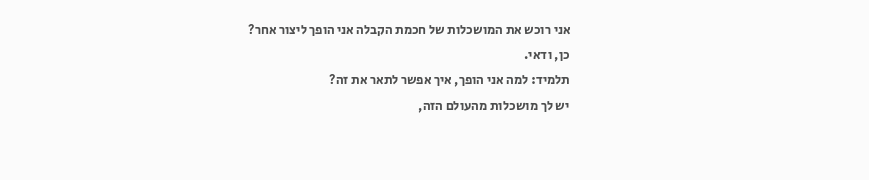אני רוכש את המושכלות של חכמת הקבלה אני הופך ליצור אחר?
כן, ודאי.
תלמיד: למה אני הופך, איך אפשר לתאר את זה?
יש לך מושכלות מהעולם הזה,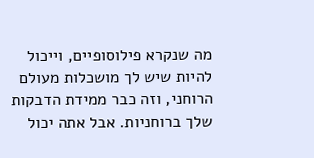מה שנקרא פילוסופיים, וייכול להיות שיש לך מושכלות מעולם הרוחני, וזה כבר ממידת הדבקות שלך ברוחניות. אבל אתה יכול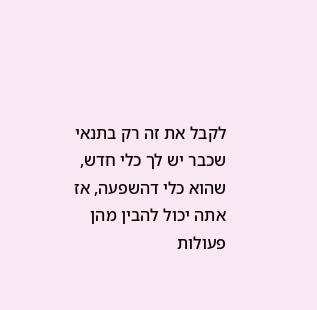לקבל את זה רק בתנאי שכבר יש לך כלי חדש, שהוא כלי דהשפעה, אז אתה יכול להבין מהן פעולות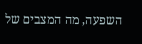השפעה, מה המצבים של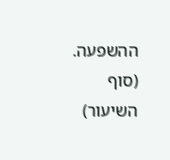ההשפעה.
(סוף השיעור)